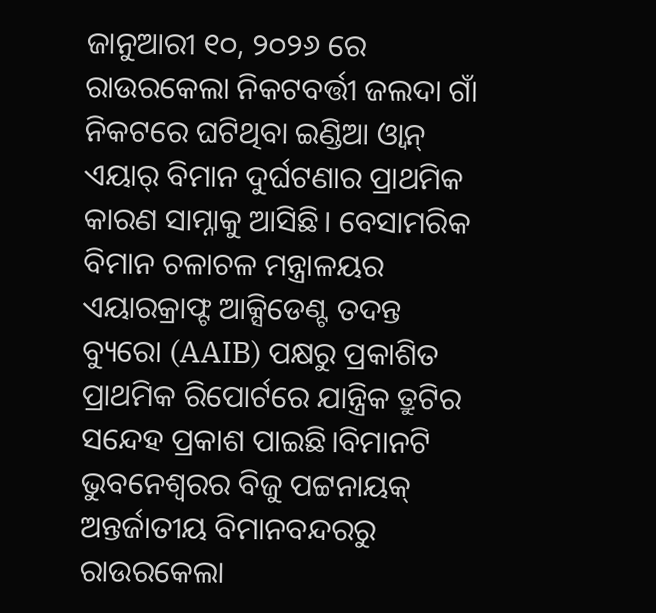ଜାନୁଆରୀ ୧୦, ୨୦୨୬ ରେ ରାଉରକେଲା ନିକଟବର୍ତ୍ତୀ ଜଲଦା ଗାଁ ନିକଟରେ ଘଟିଥିବା ଇଣ୍ଡିଆ ଓ୍ୱାନ୍ ଏୟାର୍ ବିମାନ ଦୁର୍ଘଟଣାର ପ୍ରାଥମିକ କାରଣ ସାମ୍ନାକୁ ଆସିଛି। ବେସାମରିକ ବିମାନ ଚଳାଚଳ ମନ୍ତ୍ରାଳୟର ଏୟାରକ୍ରାଫ୍ଟ ଆକ୍ସିଡେଣ୍ଟ ତଦନ୍ତ ବ୍ୟୁରୋ (AAIB) ପକ୍ଷରୁ ପ୍ରକାଶିତ ପ୍ରାଥମିକ ରିପୋର୍ଟରେ ଯାନ୍ତ୍ରିକ ତ୍ରୁଟିର ସନ୍ଦେହ ପ୍ରକାଶ ପାଇଛି।ବିମାନଟି ଭୁବନେଶ୍ୱରର ବିଜୁ ପଟ୍ଟନାୟକ୍ ଅନ୍ତର୍ଜାତୀୟ ବିମାନବନ୍ଦରରୁ ରାଉରକେଲା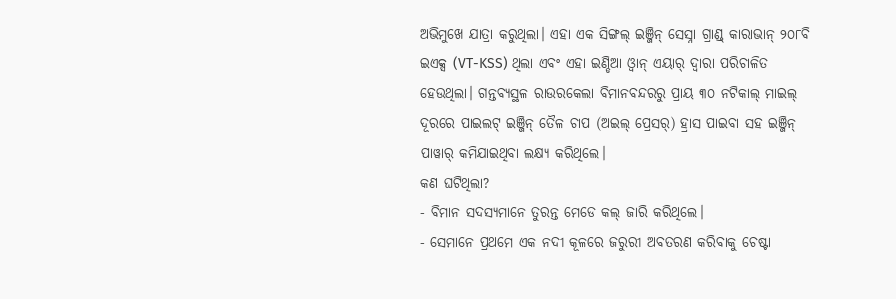ଅଭିମୁଖେ ଯାତ୍ରା କରୁଥିଲା। ଏହା ଏକ ସିଙ୍ଗଲ୍ ଇଞ୍ଜିନ୍ ସେସ୍ନା ଗ୍ରାଣ୍ଡ୍ କାରାଭାନ୍ ୨୦୮ବି ଇଏକ୍ସ (VT-KSS) ଥିଲା ଏବଂ ଏହା ଇଣ୍ଡିଆ ଓ୍ୱାନ୍ ଏୟାର୍ ଦ୍ୱାରା ପରିଚାଳିତ ହେଉଥିଲା। ଗନ୍ତବ୍ୟସ୍ଥଳ ରାଉରକେଲା ବିମାନବନ୍ଦରରୁ ପ୍ରାୟ ୩୦ ନଟିକାଲ୍ ମାଇଲ୍ ଦୂରରେ ପାଇଲଟ୍ ଇଞ୍ଜିନ୍ ତୈଳ ଚାପ (ଅଇଲ୍ ପ୍ରେସର୍) ହ୍ରାସ ପାଇବା ସହ ଇଞ୍ଜିନ୍ ପାୱାର୍ କମିଯାଇଥିବା ଲକ୍ଷ୍ୟ କରିଥିଲେ।
କଣ ଘଟିଥିଲା?
- ବିମାନ ସଦସ୍ୟମାନେ ତୁରନ୍ତ ମେଡେ କଲ୍ ଜାରି କରିଥିଲେ।
- ସେମାନେ ପ୍ରଥମେ ଏକ ନଦୀ କୂଳରେ ଜରୁରୀ ଅବତରଣ କରିବାକୁ ଚେଷ୍ଟା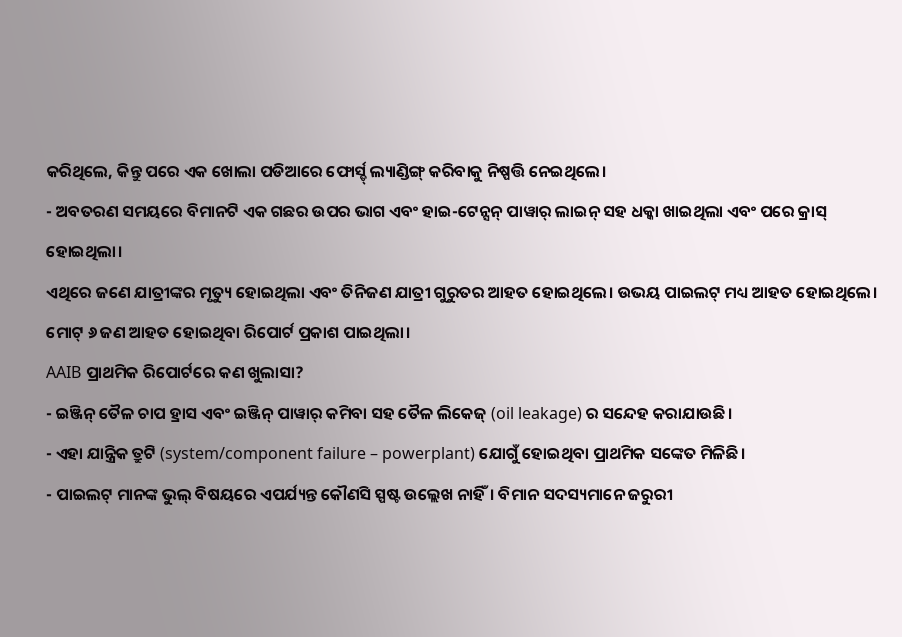କରିଥିଲେ, କିନ୍ତୁ ପରେ ଏକ ଖୋଲା ପଡିଆରେ ଫୋର୍ସ୍ଡ୍ ଲ୍ୟାଣ୍ଡିଙ୍ଗ୍ କରିବାକୁ ନିଷ୍ପତ୍ତି ନେଇଥିଲେ।
- ଅବତରଣ ସମୟରେ ବିମାନଟି ଏକ ଗଛର ଉପର ଭାଗ ଏବଂ ହାଇ-ଟେନ୍ସନ୍ ପାୱାର୍ ଲାଇନ୍ ସହ ଧକ୍କା ଖାଇଥିଲା ଏବଂ ପରେ କ୍ରାସ୍ ହୋଇଥିଲା।
ଏଥିରେ ଜଣେ ଯାତ୍ରୀଙ୍କର ମୃତ୍ୟୁ ହୋଇଥିଲା ଏବଂ ତିନିଜଣ ଯାତ୍ରୀ ଗୁରୁତର ଆହତ ହୋଇଥିଲେ। ଉଭୟ ପାଇଲଟ୍ ମଧ୍ୟ ଆହତ ହୋଇଥିଲେ। ମୋଟ୍ ୬ ଜଣ ଆହତ ହୋଇଥିବା ରିପୋର୍ଟ ପ୍ରକାଶ ପାଇଥିଲା।
AAIB ପ୍ରାଥମିକ ରିପୋର୍ଟରେ କଣ ଖୁଲାସା?
- ଇଞ୍ଜିନ୍ ତୈଳ ଚାପ ହ୍ରାସ ଏବଂ ଇଞ୍ଜିନ୍ ପାୱାର୍ କମିବା ସହ ତୈଳ ଲିକେଜ୍ (oil leakage) ର ସନ୍ଦେହ କରାଯାଉଛି।
- ଏହା ଯାନ୍ତ୍ରିକ ତ୍ରୁଟି (system/component failure – powerplant) ଯୋଗୁଁ ହୋଇଥିବା ପ୍ରାଥମିକ ସଙ୍କେତ ମିଳିଛି।
- ପାଇଲଟ୍ ମାନଙ୍କ ଭୁଲ୍ ବିଷୟରେ ଏପର୍ଯ୍ୟନ୍ତ କୌଣସି ସ୍ପଷ୍ଟ ଉଲ୍ଲେଖ ନାହିଁ। ବିମାନ ସଦସ୍ୟମାନେ ଜରୁରୀ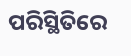ପରିସ୍ଥିତିରେ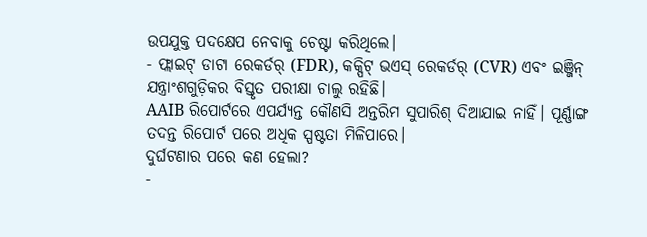ଉପଯୁକ୍ତ ପଦକ୍ଷେପ ନେବାକୁ ଚେଷ୍ଟା କରିଥିଲେ।
- ଫ୍ଲାଇଟ୍ ଡାଟା ରେକର୍ଡର୍ (FDR), କକ୍ପିଟ୍ ଭଏସ୍ ରେକର୍ଡର୍ (CVR) ଏବଂ ଇଞ୍ଜିନ୍ ଯନ୍ତ୍ରାଂଶଗୁଡ଼ିକର ବିସ୍ତୃତ ପରୀକ୍ଷା ଚାଲୁ ରହିଛି।
AAIB ରିପୋର୍ଟରେ ଏପର୍ଯ୍ୟନ୍ତ କୌଣସି ଅନ୍ତରିମ ସୁପାରିଶ୍ ଦିଆଯାଇ ନାହିଁ। ପୂର୍ଣ୍ଣାଙ୍ଗ ତଦନ୍ତ ରିପୋର୍ଟ ପରେ ଅଧିକ ସ୍ପଷ୍ଟତା ମିଳିପାରେ।
ଦୁର୍ଘଟଣାର ପରେ କଣ ହେଲା?
-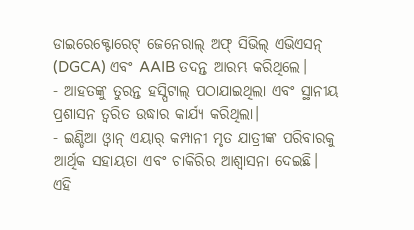ଡାଇରେକ୍ଟୋରେଟ୍ ଜେନେରାଲ୍ ଅଫ୍ ସିଭିଲ୍ ଏଭିଏସନ୍ (DGCA) ଏବଂ AAIB ତଦନ୍ତ ଆରମ୍ଭ କରିଥିଲେ।
- ଆହତଙ୍କୁ ତୁରନ୍ତ ହସ୍ପିଟାଲ୍ ପଠାଯାଇଥିଲା ଏବଂ ସ୍ଥାନୀୟ ପ୍ରଶାସନ ତ୍ୱରିତ ଉଦ୍ଧାର କାର୍ଯ୍ୟ କରିଥିଲା।
- ଇଣ୍ଡିଆ ଓ୍ୱାନ୍ ଏୟାର୍ କମ୍ପାନୀ ମୃତ ଯାତ୍ରୀଙ୍କ ପରିବାରକୁ ଆର୍ଥିକ ସହାୟତା ଏବଂ ଚାକିରିର ଆଶ୍ୱାସନା ଦେଇଛି।
ଏହି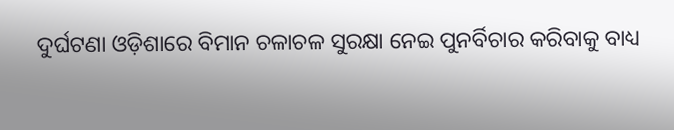ଦୁର୍ଘଟଣା ଓଡ଼ିଶାରେ ବିମାନ ଚଳାଚଳ ସୁରକ୍ଷା ନେଇ ପୁନର୍ବିଚାର କରିବାକୁ ବାଧ୍ୟ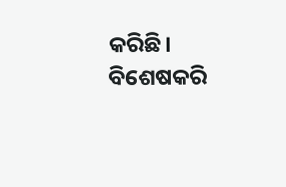କରିଛି। ବିଶେଷକରି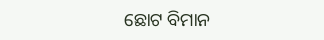ଛୋଟ ବିମାନ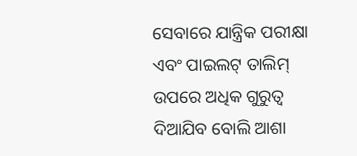ସେବାରେ ଯାନ୍ତ୍ରିକ ପରୀକ୍ଷା ଏବଂ ପାଇଲଟ୍ ତାଲିମ୍ ଉପରେ ଅଧିକ ଗୁରୁତ୍ୱ ଦିଆଯିବ ବୋଲି ଆଶା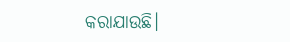କରାଯାଉଛି।